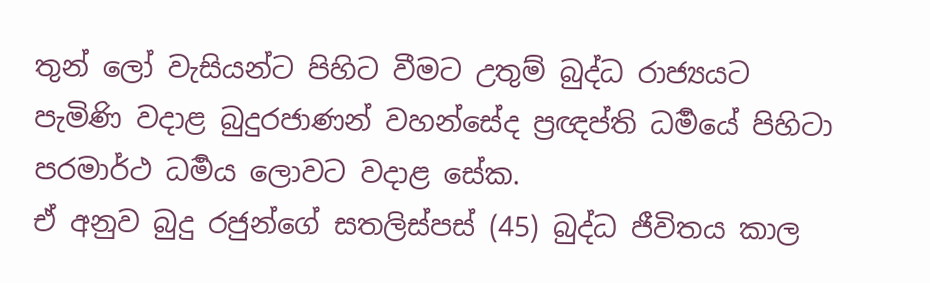තුන් ලෝ වැසියන්ට පිහිට වීමට උතුම් බුද්ධ රාජ්‍යයට පැමිණි වදාළ බුදුරජාණන් වහන්සේද ප්‍රඥප්ති ධර්‍මයේ පිහිටා පරමාර්ථ ධර්‍මය ලොවට වදාළ සේක.
ඒ අනුව බුදු රජුන්ගේ සතලිස්පස් (45) බුද්ධ ජීවිතය කාල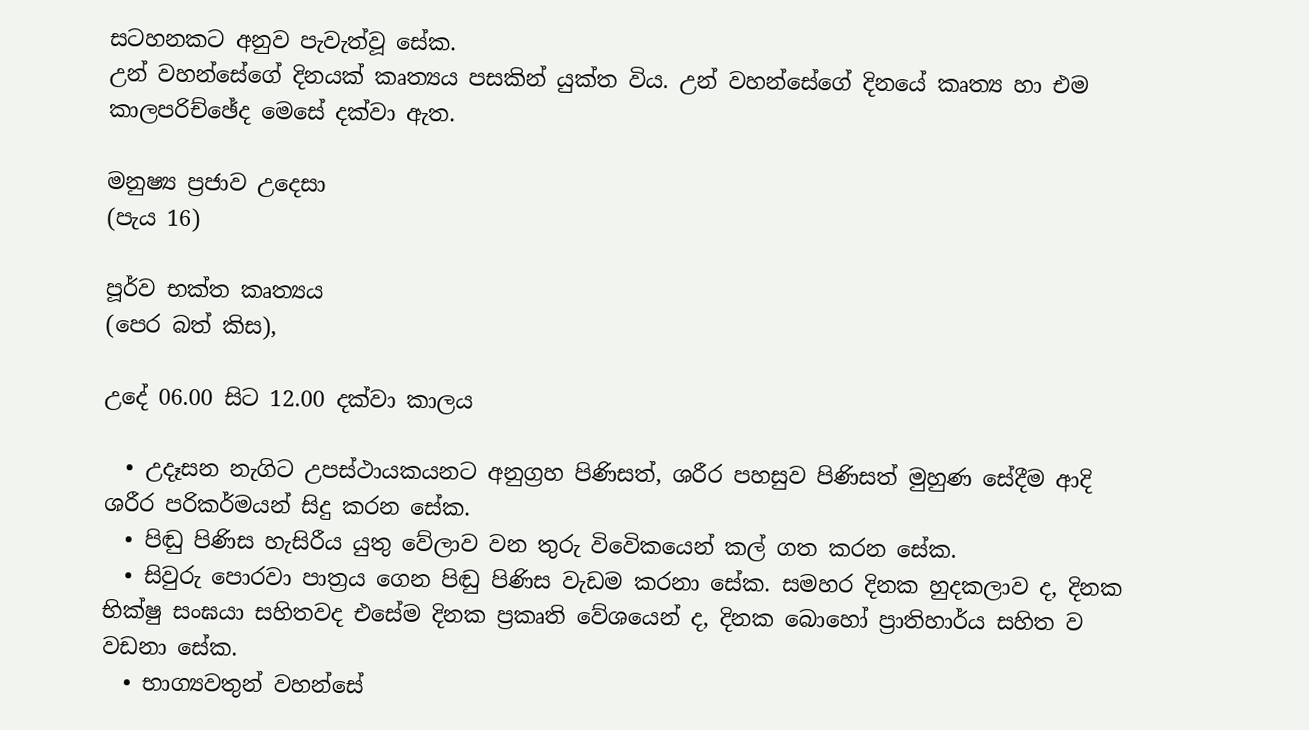සටහනකට අනුව පැවැත්වූ සේක.
උන් වහන්සේගේ දිනයක් කෘත්‍යය පසකින් යුක්ත විය. උන් වහන්සේගේ දිනයේ කෘත්‍ය හා එම කාලපරිච්ඡේද මෙසේ දක්වා ඇත.

මනුෂ්‍ය ප්‍රජාව උදෙසා
(පැය 16)

පූර්ව භක්ත කෘත්‍යය
(පෙර බත් කිස),

උදේ 06.00 සිට 12.00 දක්වා කාලය

  • උදෑසන නැගිට උපස්ථායකයනට අනුග්‍රහ පිණිසත්, ශරීර පහසුව පිණිසත් මුහුණ සේදීම ආදි ශරීර පරිකර්මයන් සිදු කරන සේක.
  • පිඬු පිණිස හැසිරීය යුතු වේලාව වන තුරු විවෙිකයෙන් කල් ගත කරන සේක.
  • සිවුරු පොරවා පාත්‍රය ගෙන පිඬු පිණිස වැඩම කරනා සේක. සමහර දිනක හුදකලාව ද, දිනක භික්ෂු සංඝයා සහිතවද එසේම දිනක ප්‍රකෘති වේශයෙන් ද, දිනක බොහෝ‍ ප්‍රාතිහාර්ය සහිත ව වඩනා සේක.
  • භාග්‍යවතුන් වහන්සේ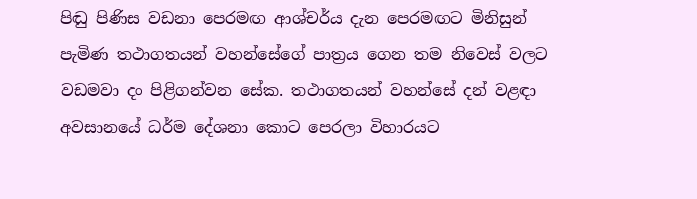පිඬු පිණිස වඩනා පෙරමඟ ආශ්චර්ය දැන පෙරමඟට මිනිසුන් පැමිණ තථාගතයන් වහන්සේගේ පාත්‍රය ගෙන තම නිවෙස් වලට වඩමවා දං පිළිගන්වන සේක. තථාගතයන් වහන්සේ දන් වළඳා අවසානයේ ධර්ම දේශනා කොට පෙරලා විහාරයට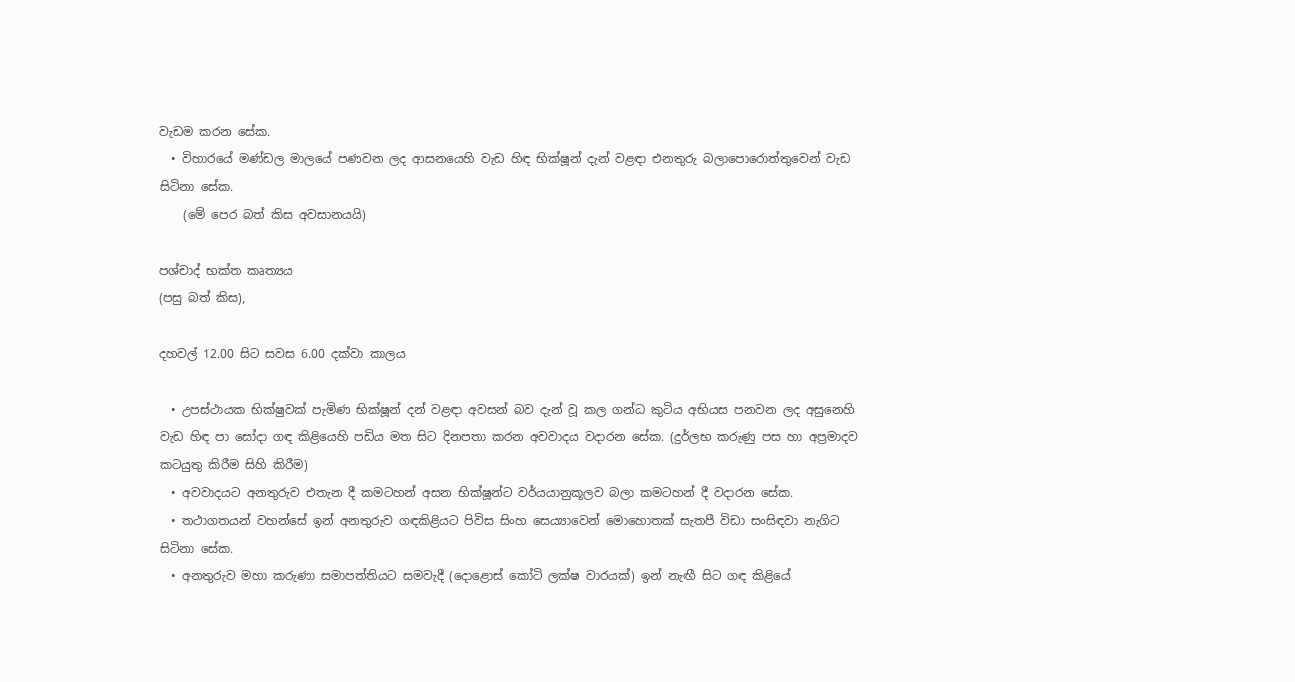වැඩම කරන සේක.
  • විහාරයේ මණ්ඩල මාලයේ පණවන ලද ආසනයෙහි වැඩ හිඳ භික්ෂූන් දැන් වළඳා එනතුරු බලාපොරොත්තුවෙන් වැඩ සිටිනා සේක.
    (මේ පෙර බත් කිස අවසානයයි)

පශ්චාද් භක්ත කෘත්‍යය
(පසු බත් කිස),

දහවල් 12.00 සිට සවස 6.00 දක්වා කාලය

  • උපස්ථායක භික්ෂුවක් පැමිණ භික්ෂූන් දන් වළඳා අවසන් බව දැන් වූ කල ගන්ධ කුටිය අභියස පනවන ලද අසුනෙහි වැඩ හිඳ පා සෝදා ගඳ කිළියෙහි පඩිය මත සිට දිනපතා කරන අවවාදය වදාරන සේක. (දුර්ලභ කරුණු පස හා අප්‍රමාදව කටයුතු කිරීම සිහි කිරීම)
  • අවවාදයට අනතුරුව එතැන දී කමටහන් අසන භික්ෂූන්ට වර්යයානුකූලව බලා කමටහන් දී වදාරන සේක.
  • තථාගතයන් වහන්සේ ඉන් අනතුරුව ගඳකිළියට පිවිස සිංහ සෙය්‍යාවෙන් මොහොතක් සැතපී විඩා සංසිඳවා නැගිට සිටිනා සේක.
  • අනතුරුව මහා කරුණා සමාපත්තියට සමවැදී (දොළොස් කෝටි ලක්ෂ වාරයක්) ඉන් නැඟී සිට ගඳ කිළියේ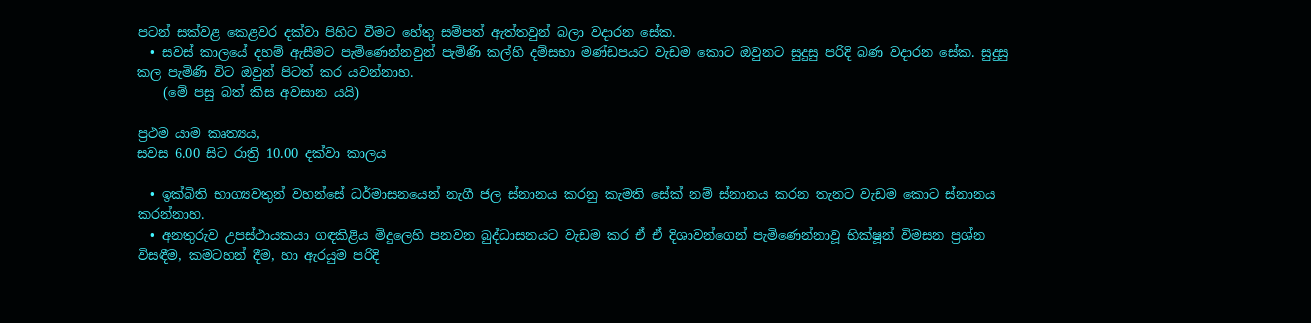පටන් සක්වළ කෙළවර දක්වා පිහිට වීමට හේතු සම්පත් ඇත්තවුන් බලා වදාරන සේක.
  • සවස් කාලයේ දහම් ඇසීමට පැමිණෙන්නවුන් පැමිණි කල්හි දම්සභා මණ්ඩපයට වැඩම කොට ඔවුනට සුදුසු පරිදි බණ වදාරන සේක. සුදුසු කල පැමිණි විට ඔවුන් පිටත් කර යවන්නාහ.
    (මේ පසු බත් කිස අවසාන යයි)

ප්‍රථම යාම කෘත්‍යය,
සවස 6.00 සිට රාත්‍රි 10.00 දක්වා කාලය

  • ඉක්බිති භාග්‍යවතුන් වහන්සේ ධර්මාසනයෙන් නැගී ජල ස්නානය කරනු කැමති සේක් නම් ස්නානය කරන තැනට වැඩම කොට ස්නානය කරන්නාහ.
  • අනතුරුව උපස්ථායකයා ගඳකිළිය මිදුලෙහි පනවන බුද්ධාසනයට වැඩම කර ඒ ඒ දිශාවන්ගෙන් පැමිණෙන්නාවූ භික්ෂූන් විමසන ප්‍රශ්න විසඳීම, කමටහන් දීම, හා ඇරයුම පරිදි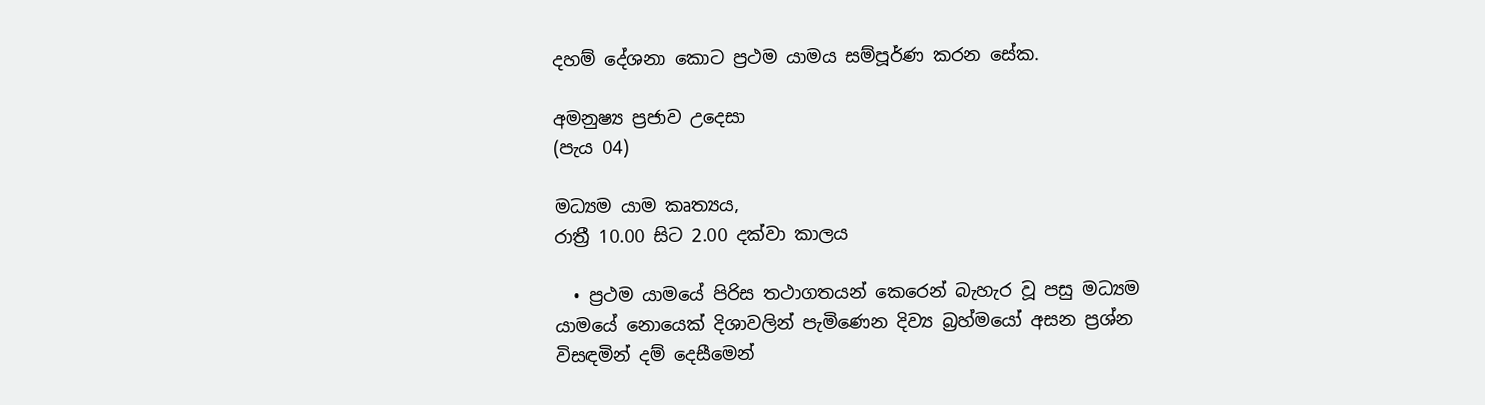දහම් දේශනා කොට ප්‍රථම යාමය සම්පූර්ණ කරන සේක.

අමනුෂ්‍ය ප්‍රජාව උදෙසා
(පැය 04)

මධ්‍යම යාම කෘත්‍යය,
රාත්‍රී 10.00 සිට 2.00 දක්වා කාලය

  • ප්‍රථම යාමයේ පිරිස තථාගතයන් කෙරෙන් බැහැර වූ පසු මධ්‍යම යාමයේ නොයෙක් දිශාවලින් පැමිණෙන දිව්‍ය බ්‍රහ්මයෝ අසන ප්‍රශ්න විසඳමින් දම් දෙසීමෙන්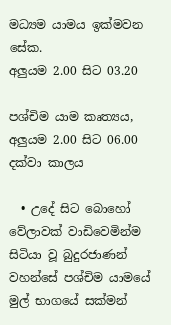මධ්‍යම යාමය ඉක්මවන සේක.
අලුයම 2.00 සිට 03.20

පශ්චිම යාම කෘත්‍යය,
අලුයම 2.00 සිට 06.00 දක්වා කාලය

  • උදේ සිට බොහෝ වේලාවක් වාඩිවෙමින්ම සිටියා වූ බුදුරජාණන් වහන්සේ පශ්චිම යාමයේ මුල් භාගයේ සක්මන්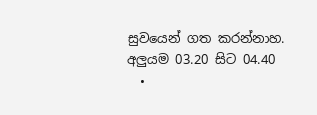සුවයෙන් ගත කරන්නාහ.
අලුයම 03.20 සිට 04.40
  •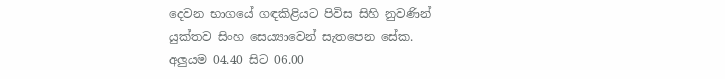දෙවන භාගයේ ගඳකිළියට පිවිස සිහි නුවණින් යුක්තව සිංහ සෙය්‍යාවෙන් සැතපෙන සේක.
අලුයම 04.40 සිට 06.00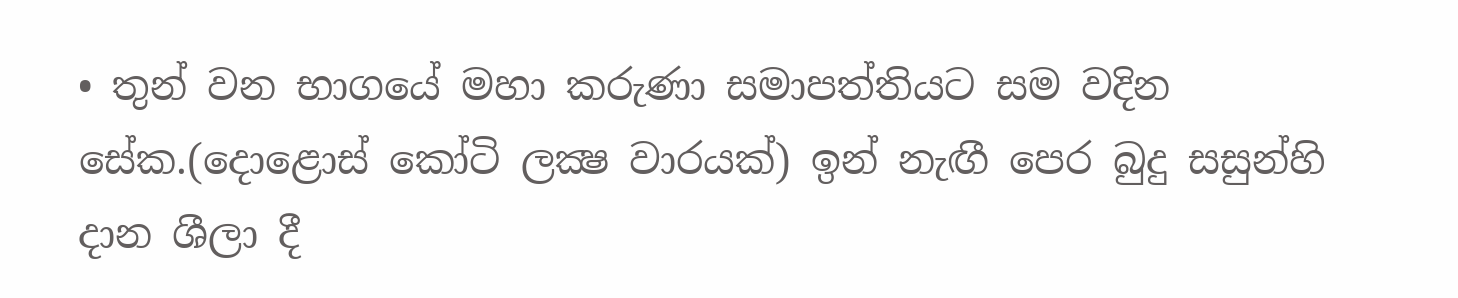• තුන් වන භාගයේ මහා කරුණා සමාපත්තියට සම වදින සේක.(දොළොස් කෝටි ලක්‍ෂ වාරයක්) ඉන් නැඟී පෙර බුදු සසුන්හි දාන ශීලා දී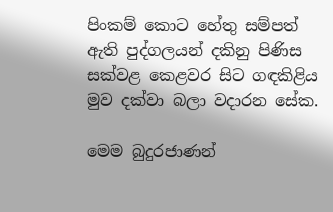පිංකම් කොට හේතු සම්පත් ඇති පුද්ගලයන් දකිනු පිණිස සක්වළ කෙළවර සිට ගඳකිළිය මුව දක්වා බලා වදාරන සේක.

මෙම බුදුරජාණන්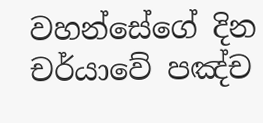වහන්සේගේ දින චර්යාවේ පඤ්ච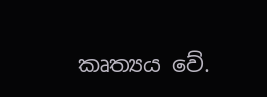කෘත්‍යය වේ.